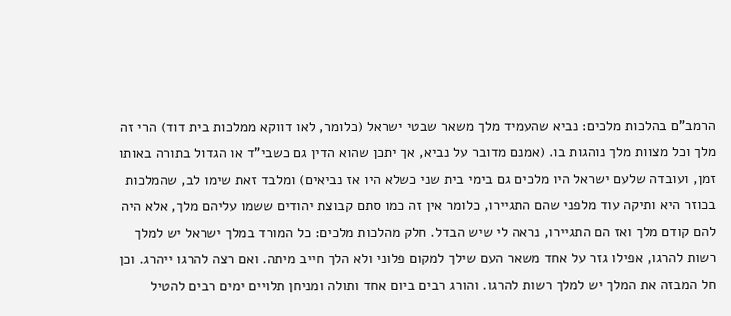הרמב"ם בהלכות מלכים: נביא שהעמיד מלך משאר שבטי ישראל (כלומר, לאו דווקא ממלכות בית דוד) הרי זה מלך וכל מצוות מלך נוהגות בו. (אמנם מדובר על נביא, אך יתכן שהוא הדין גם כשבי"ד או הגדול בתורה באותו זמן, ועובדה שלעם ישראל היו מלכים גם בימי בית שני כשלא היו אז נביאים) ומלבד זאת שימו לב, שהמלכות בכוזר היא ותיקה עוד מלפני שהם התגיירו, כלומר אין זה כמו סתם קבוצת יהודים ששמו עליהם מלך, אלא היה להם קודם מלך ואז הם התגיירו, נראה לי שיש הבדל. חלק מהלכות מלכים: כל המורד במלך ישראל יש למלך רשות להרגו, אפילו גזר על אחד משאר העם שילך למקום פלוני ולא הלך חייב מיתה. ואם רצה להרגו ייהרג. וכן חל המבזה את המלך יש למלך רשות להרגו. והורג רבים ביום אחד ותולה ומניחן תלויים ימים רבים להטיל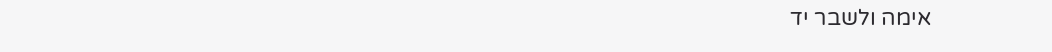אימה ולשבר יד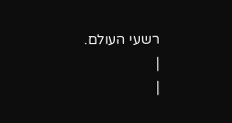רשעי העולם.
|
|